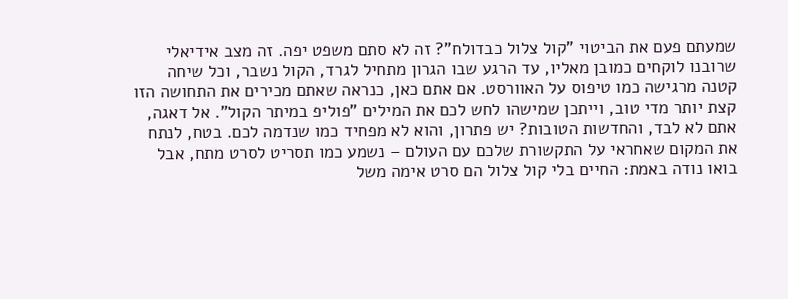שמעתם פעם את הביטוי "קול צלול כבדולח"? זה לא סתם משפט יפה. זה מצב אידיאלי שרובנו לוקחים כמובן מאליו, עד הרגע שבו הגרון מתחיל לגרד, הקול נשבר, וכל שיחה קטנה מרגישה כמו טיפוס על האוורסט. אם אתם כאן, כנראה שאתם מכירים את התחושה הזו קצת יותר מדי טוב, וייתכן שמישהו לחש לכם את המילים "פוליפ במיתר הקול". אל דאגה, אתם לא לבד, והחדשות הטובות? יש פתרון, והוא לא מפחיד כמו שנדמה לכם. בטח, לנתח את המקום שאחראי על התקשורת שלכם עם העולם – נשמע כמו תסריט לסרט מתח, אבל בואו נודה באמת: החיים בלי קול צלול הם סרט אימה משל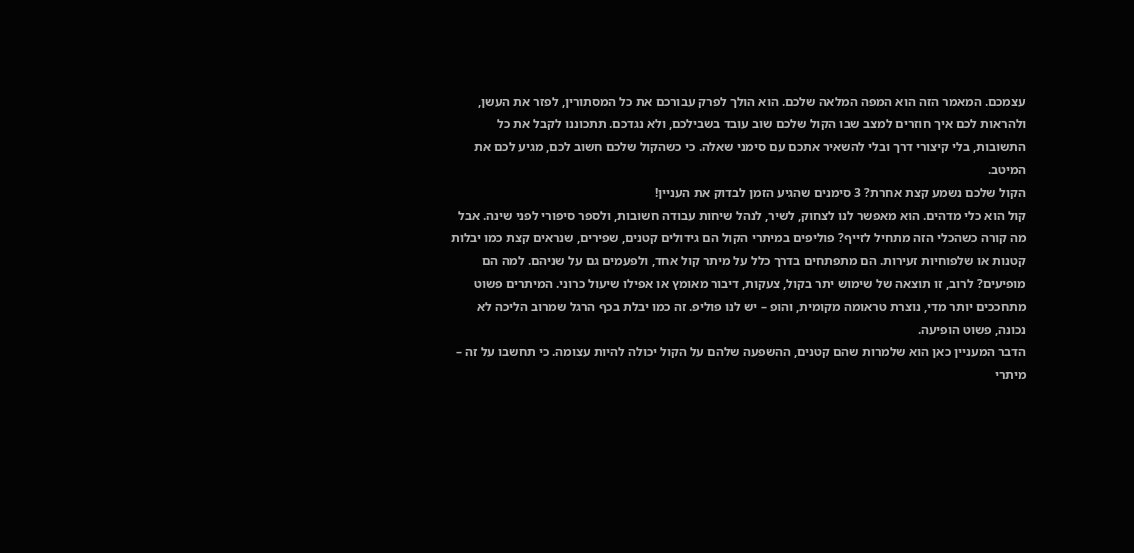עצמכם. המאמר הזה הוא המפה המלאה שלכם. הוא הולך לפרק עבורכם את כל המסתורין, לפזר את העשן, ולהראות לכם איך חוזרים למצב שבו הקול שלכם שוב עובד בשבילכם, ולא נגדכם. תתכוננו לקבל את כל התשובות, בלי קיצורי דרך ובלי להשאיר אתכם עם סימני שאלה. כי כשהקול שלכם חשוב לכם, מגיע לכם את המיטב.
הקול שלכם נשמע קצת אחרת? 3 סימנים שהגיע הזמן לבדוק את העניין!
קול הוא כלי מדהים. הוא מאפשר לנו לצחוק, לשיר, לנהל שיחות עבודה חשובות, ולספר סיפורי לפני שינה. אבל מה קורה כשהכלי הזה מתחיל לזייף? פוליפים במיתרי הקול הם גידולים קטנים, שפירים, שנראים קצת כמו יבלות קטנות או שלפוחיות זעירות. הם מתפתחים בדרך כלל על מיתר קול אחד, ולפעמים גם על שניהם. למה הם מופיעים? לרוב, זו תוצאה של שימוש יתר בקול, צעקות, דיבור מאומץ או אפילו שיעול כרוני. המיתרים פשוט מתחככים יותר מדי, נוצרת טראומה מקומית, והופ – יש לנו פוליפ. זה כמו יבלת בכף הרגל שמרוב הליכה לא נכונה, פשוט הופיעה.
הדבר המעניין כאן הוא שלמרות שהם קטנים, ההשפעה שלהם על הקול יכולה להיות עצומה. כי תחשבו על זה – מיתרי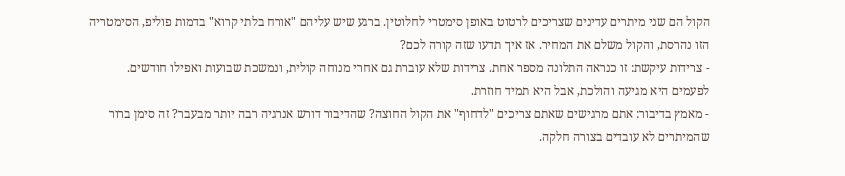הקול הם שני מיתרים עדינים שצריכים לרטוט באופן סימטרי לחלוטין. ברגע שיש עליהם "אורח בלתי קרוא" בדמות פוליפ, הסימטריה הזו נהרסת, והקול משלם את המחיר. אז איך תדעו שזה קורה לכם?
- צרידות עיקשת: זו כנראה התלונה מספר אחת. צרידות שלא עוברת גם אחרי מנוחה קולית, ונמשכת שבועות ואפילו חודשים. לפעמים היא מגיעה והולכת, אבל היא תמיד חוזרת.
- מאמץ בדיבור: אתם מרגישים שאתם צריכים "לדחוף" את הקול החוצה? שהדיבור דורש אנרגיה רבה יותר מבעבר? זה סימן ברור שהמיתרים לא עובדים בצורה חלקה.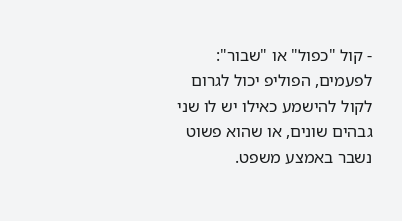- קול "כפול" או "שבור": לפעמים, הפוליפ יכול לגרום לקול להישמע כאילו יש לו שני גבהים שונים, או שהוא פשוט נשבר באמצע משפט.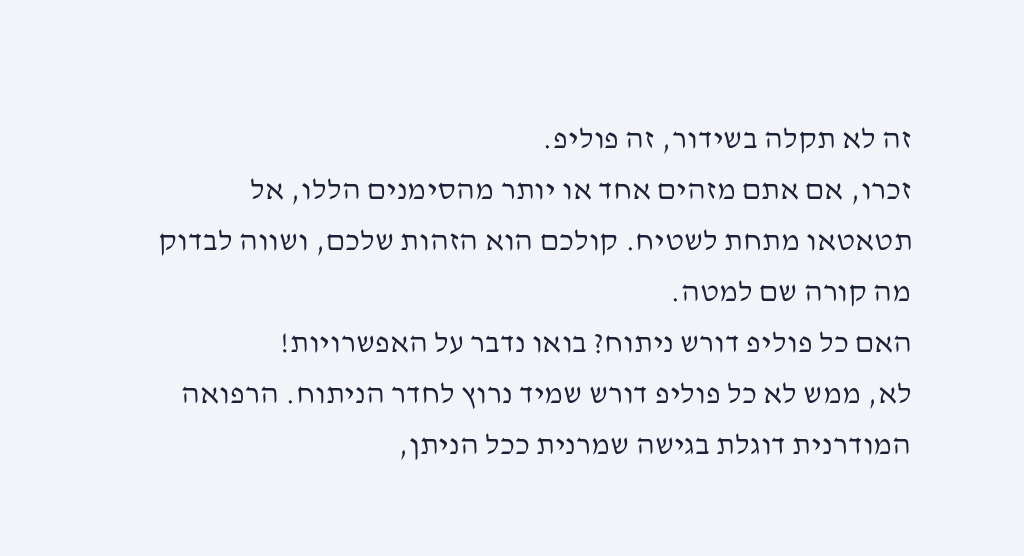זה לא תקלה בשידור, זה פוליפ.
זכרו, אם אתם מזהים אחד או יותר מהסימנים הללו, אל תטאטאו מתחת לשטיח. קולכם הוא הזהות שלכם, ושווה לבדוק מה קורה שם למטה.
האם כל פוליפ דורש ניתוח? בואו נדבר על האפשרויות!
לא, ממש לא כל פוליפ דורש שמיד נרוץ לחדר הניתוח. הרפואה המודרנית דוגלת בגישה שמרנית ככל הניתן,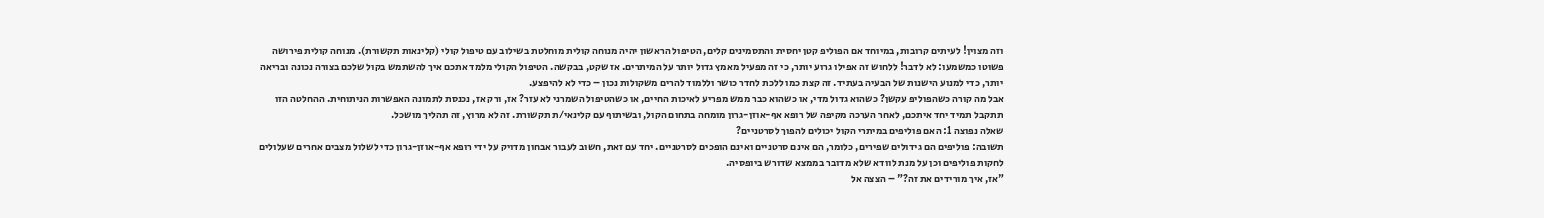וזה מצוין! לעיתים קרובות, במיוחד אם הפוליפ קטן יחסית והתסמינים קלים, הטיפול הראשון יהיה מנוחה קולית מוחלטת בשילוב עם טיפול קולי (קלינאות תקשורת). מנוחה קולית פירושה פשוטו כמשמעו: לא לדבר! ללחוש זה אפילו גרוע יותר, כי זה מפעיל מאמץ גדול יותר על המיתרים. אז שקט, בבקשה. הטיפול הקולי מלמד אתכם איך להשתמש בקול שלכם בצורה נכונה ובריאה יותר, כדי למנוע הישנות של הבעיה בעתיד. זה קצת כמו ללכת לחדר כושר וללמוד להרים משקולות נכון – כדי לא להיפצע.
אבל מה קורה כשהפוליפ עקשן? כשהוא גדול מדי, או כשהוא כבר ממש מפריע לאיכות החיים, או כשהטיפול השמרני לא עזר? אז, ורק אז, נכנסת לתמונה האפשרות הניתוחית. ההחלטה הזו תתקבל תמיד יחד איתכם, לאחר הערכה מקיפה של רופא אף-אוזן-גרון מומחה בתחום הקול, ובשיתוף עם קלינאי/ת תקשורת. זה לא מרוץ, זה תהליך מושכל.
שאלה נפוצה 1: האם פוליפים במיתרי הקול יכולים להפוך לסרטניים?
תשובה: פוליפים הם גידולים שפירים, כלומר, הם אינם סרטניים ואינם הופכים לסרטניים. יחד עם זאת, חשוב לעבור אבחון מדויק על ידי רופא אף-אוזן-גרון כדי לשלול מצבים אחרים שעלולים לחקות פוליפים וכן על מנת לוודא שלא מדובר בממצא שדורש ביופסיה.
"אז, איך מורידים את זה?" – הצצה אל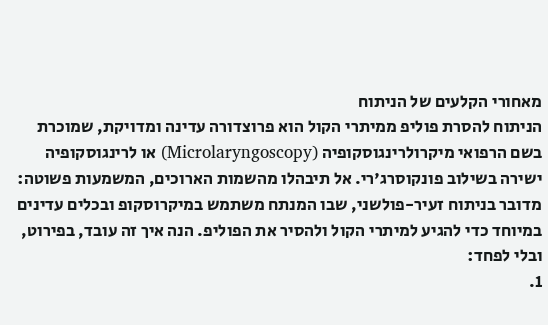מאחורי הקלעים של הניתוח
הניתוח להסרת פוליפ ממיתרי הקול הוא פרוצדורה עדינה ומדויקת, שמוכרת בשם הרפואי מיקרולרינגוסקופיה (Microlaryngoscopy) או לרינגוסקופיה ישירה בשילוב פונקוסרג'רי. אל תיבהלו מהשמות הארוכים, המשמעות פשוטה: מדובר בניתוח זעיר-פולשני, שבו המנתח משתמש במיקרוסקופ ובכלים עדינים במיוחד כדי להגיע למיתרי הקול ולהסיר את הפוליפ. הנה איך זה עובד, בפירוט, ובלי לפחד:
1.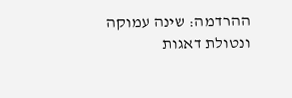ההרדמה: שינה עמוקה ונטולת דאגות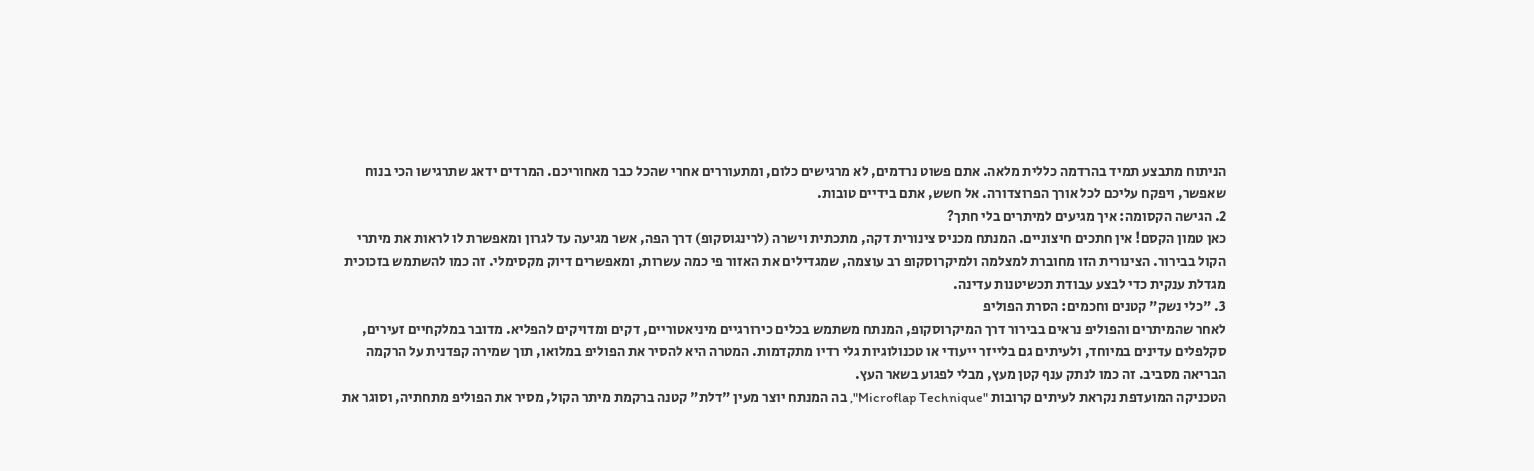הניתוח מתבצע תמיד בהרדמה כללית מלאה. אתם פשוט נרדמים, לא מרגישים כלום, ומתעוררים אחרי שהכל כבר מאחוריכם. המרדים ידאג שתרגישו הכי בנוח שאפשר, ויפקח עליכם לכל אורך הפרוצדורה. אל חשש, אתם בידיים טובות.
2. הגישה הקסומה: איך מגיעים למיתרים בלי חתך?
כאן טמון הקסם! אין חתכים חיצוניים. המנתח מכניס צינורית דקה, מתכתית וישרה (לרינגוסקופ) דרך הפה, אשר מגיעה עד לגרון ומאפשרת לו לראות את מיתרי הקול בבירור. הצינורית הזו מחוברת למצלמה ולמיקרוסקופ רב עוצמה, שמגדילים את האזור פי כמה עשרות, ומאפשרים דיוק מקסימלי. זה כמו להשתמש בזכוכית מגדלת ענקית כדי לבצע עבודת תכשיטנות עדינה.
3. "כלי נשק" קטנים וחכמים: הסרת הפוליפ
לאחר שהמיתרים והפוליפ נראים בבירור דרך המיקרוסקופ, המנתח משתמש בכלים כירורגיים מיניאטוריים, דקים ומדויקים להפליא. מדובר במלקחיים זעירים, סקלפלים עדינים במיוחד, ולעיתים גם בלייזר ייעודי או טכנולוגיות גלי רדיו מתקדמות. המטרה היא להסיר את הפוליפ במלואו, תוך שמירה קפדנית על הרקמה הבריאה מסביב. זה כמו לנתק ענף קטן מעץ, מבלי לפגוע בשאר העץ.
הטכניקה המועדפת נקראת לעיתים קרובות "Microflap Technique", בה המנתח יוצר מעין "דלת" קטנה ברקמת מיתר הקול, מסיר את הפוליפ מתחתיה, וסוגר את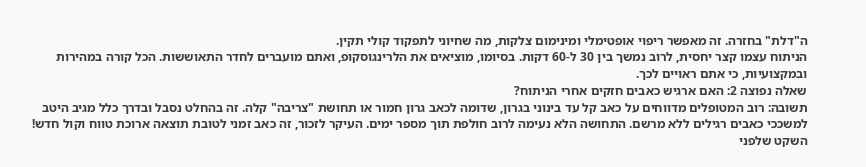ה"דלת" בחזרה. זה מאפשר ריפוי אופטימלי ומינימום צלקות, מה שחיוני לתפקוד קולי תקין.
הניתוח עצמו קצר יחסית, לרוב נמשך בין 30 ל-60 דקות. בסיומו, מוציאים את הלרינגוסקופ, ואתם מועברים לחדר התאוששות. הכל קורה במהירות ובמקצועיות, כי אתם ראויים לכך.
שאלה נפוצה 2: האם ארגיש כאבים חזקים אחרי הניתוח?
תשובה: רוב המטופלים מדווחים על כאב קל עד בינוני בגרון, שדומה לכאב גרון חמור או תחושת "צריבה" קלה. זה בהחלט נסבל ובדרך כלל מגיב היטב למשככי כאבים רגילים ללא מרשם. התחושה הלא נעימה לרוב חולפת תוך מספר ימים. העיקר לזכור, זה כאב זמני לטובת תוצאה ארוכת טווח וקול חדש!
השקט שלפני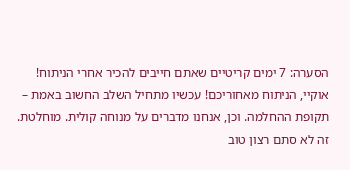הסערה: 7 ימים קריטיים שאתם חייבים להכיר אחרי הניתוח!
אוקיי, הניתוח מאחוריכם! עכשיו מתחיל השלב החשוב באמת – תקופת ההחלמה. וכן, אנחנו מדברים על מנוחה קולית. מוחלטת. זה לא סתם רצון טוב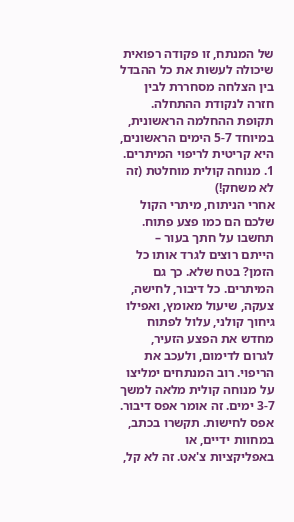של המנתח, זו פקודה רפואית שיכולה לעשות את כל ההבדל בין הצלחה מסחררת לבין חזרה לנקודת ההתחלה. תקופת ההחלמה הראשונית, במיוחד 5-7 הימים הראשונים, היא קריטית לריפוי המיתרים.
1. מנוחה קולית מוחלטת (זה לא משחק!)
אחרי הניתוח, מיתרי הקול שלכם הם כמו פצע פתוח. תחשבו על חתך בעור – הייתם רוצים לגרד אותו כל הזמן? בטח שלא. כך גם המיתרים. כל דיבור, לחישה, צעקה, שיעול מאומץ, ואפילו גיחוך קולני, עלול לפתוח מחדש את הפצע הזעיר, לגרום לדימום, ולעכב את הריפוי. רוב המנתחים ימליצו על מנוחה קולית מלאה למשך 3-7 ימים. זה אומר אפס דיבור. אפס לחישות. תקשרו בכתב, במחוות ידיים, או באפליקציות צ'אט. זה לא קל,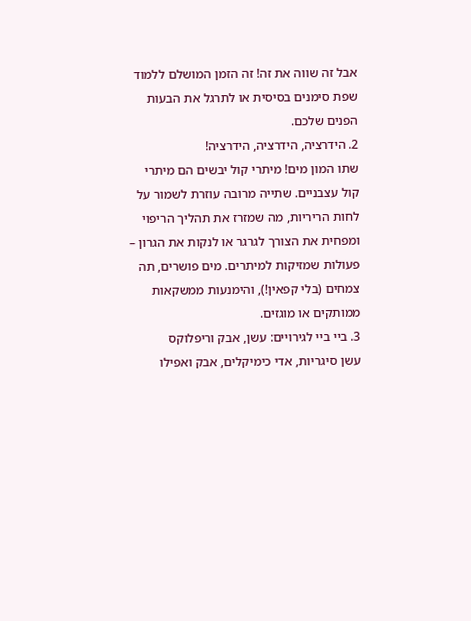אבל זה שווה את זה! זה הזמן המושלם ללמוד שפת סימנים בסיסית או לתרגל את הבעות הפנים שלכם.
2. הידרציה, הידרציה, הידרציה!
שתו המון מים! מיתרי קול יבשים הם מיתרי קול עצבניים. שתייה מרובה עוזרת לשמור על לחות הריריות, מה שמזרז את תהליך הריפוי ומפחית את הצורך לגרגר או לנקות את הגרון – פעולות שמזיקות למיתרים. מים פושרים, תה צמחים (בלי קפאין!), והימנעות ממשקאות ממותקים או מוגזים.
3. ביי ביי לגירויים: עשן, אבק וריפלוקס
עשן סיגריות, אדי כימיקלים, אבק ואפילו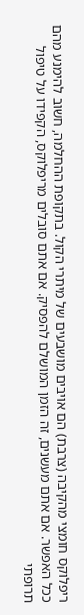ריפלוקס חומצי מהקיבה (צרבת) הם אויבים מושבעים של מיתרי הקול. בתקופת ההחלמה, חשוב להימנע מהם ככל האפשר. אם אתם מעשנים, זה הזמן המושלם להפסיק. אם אתם סובלים מריפלוקס, הקפידו על טיפול תרופתי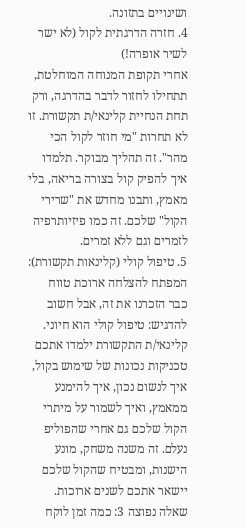ושינויים בתזונה.
4. חזרה הדרגתית לקול (לא ישר לשיר אופרה!)
אחרי תקופת המנוחה המוחלטת, תתחילו לחזור לדבר בהדרגה, ורק תחת הנחיית קלינאי/ת תקשורת. זו לא תחרות "מי חוזר לקול הכי מהר". זה תהליך מבוקר. תלמדו איך להפיק קול בצורה בריאה, בלי מאמץ, ותבנו מחדש את "שרירי הקול" שלכם. זה כמו פיזיותרפיה לזמרים וגם ללא זמרים.
5. טיפול קולי (קלינאות תקשורת): המפתח להצלחה ארוכת טווח
כבר הזכרנו את זה, אבל חשוב להדגיש: טיפול קולי הוא חיוני. קלינאי/ת התקשורת ילמדו אתכם טכניקות נכונות של שימוש בקול, איך לנשום נכון, איך להימנע ממאמץ, ואיך לשמור על מיתרי הקול שלכם גם אחרי שהפוליפ נעלם. זה משנה משחק, מונע הישנות, ומבטיח שהקול שלכם יישאר אתכם לשנים ארוכות.
שאלה נפוצה 3: כמה זמן לוקח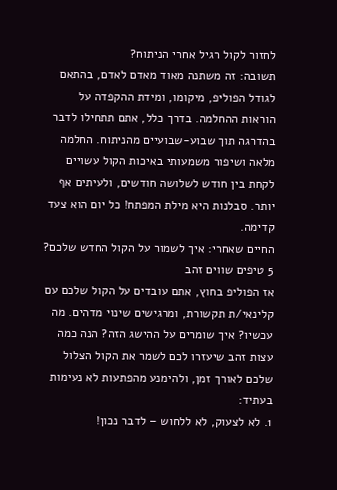לחזור לקול רגיל אחרי הניתוח?
תשובה: זה משתנה מאוד מאדם לאדם, בהתאם לגודל הפוליפ, מיקומו, ומידת ההקפדה על הוראות ההחלמה. בדרך כלל, אתם תתחילו לדבר בהדרגה תוך שבוע-שבועיים מהניתוח. החלמה מלאה ושיפור משמעותי באיכות הקול עשויים לקחת בין חודש לשלושה חודשים, ולעיתים אף יותר. סבלנות היא מילת המפתח! כל יום הוא צעד קדימה.
החיים שאחרי: איך לשמור על הקול החדש שלכם? 5 טיפים שווים זהב
אז הפוליפ בחוץ, אתם עובדים על הקול שלכם עם קלינאי/ת תקשורת, ומרגישים שינוי מדהים. מה עכשיו? איך שומרים על ההישג הזה? הנה כמה עצות זהב שיעזרו לכם לשמר את הקול הצלול שלכם לאורך זמן, ולהימנע מהפתעות לא נעימות בעתיד:
1. לא לצעוק, לא ללחוש – לדבר נכון!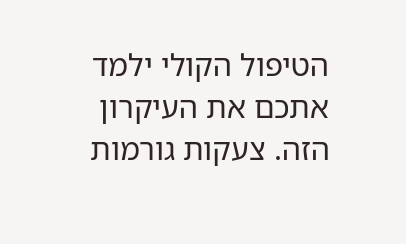הטיפול הקולי ילמד אתכם את העיקרון הזה. צעקות גורמות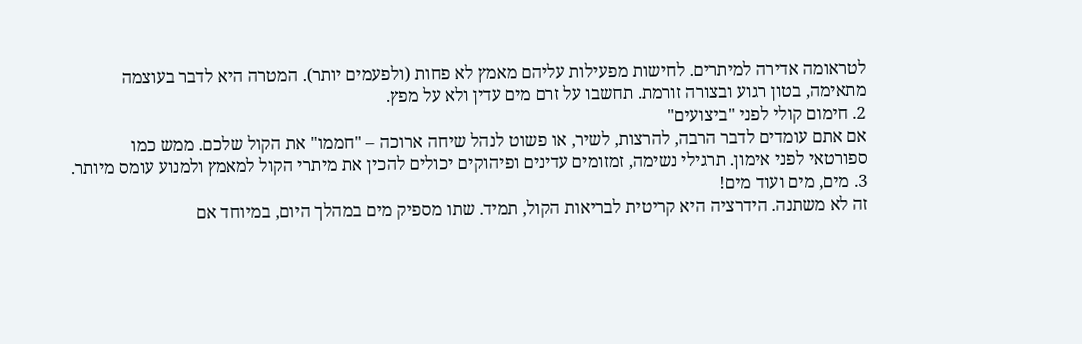לטראומה אדירה למיתרים. לחישות מפעילות עליהם מאמץ לא פחות (ולפעמים יותר). המטרה היא לדבר בעוצמה מתאימה, בטון רגוע ובצורה זורמת. תחשבו על זרם מים עדין ולא על מפץ.
2. חימום קולי לפני "ביצועים"
אם אתם עומדים לדבר הרבה, להרצות, לשיר, או פשוט לנהל שיחה ארוכה – "חממו" את הקול שלכם. ממש כמו ספורטאי לפני אימון. תרגילי נשימה, זמזומים עדינים ופיהוקים יכולים להכין את מיתרי הקול למאמץ ולמנוע עומס מיותר.
3. מים, מים ועוד מים!
זה לא משתנה. הידרציה היא קריטית לבריאות הקול, תמיד. שתו מספיק מים במהלך היום, במיוחד אם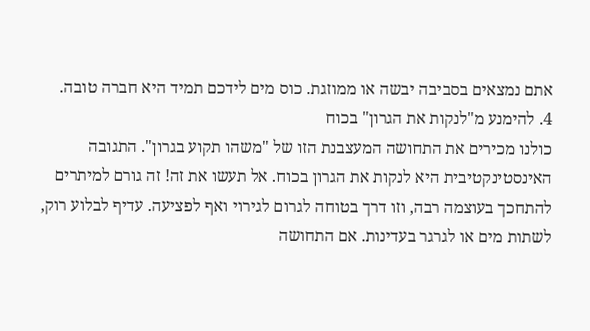אתם נמצאים בסביבה יבשה או ממוזגת. כוס מים לידכם תמיד היא חברה טובה.
4. להימנע מ"לנקות את הגרון" בכוח
כולנו מכירים את התחושה המעצבנת הזו של "משהו תקוע בגרון". התגובה האינסטינקטיבית היא לנקות את הגרון בכוח. אל תעשו את זה! זה גורם למיתרים להתחכך בעוצמה רבה, וזו דרך בטוחה לגרום לגירוי ואף לפציעה. עדיף לבלוע רוק, לשתות מים או לגרגר בעדינות. אם התחושה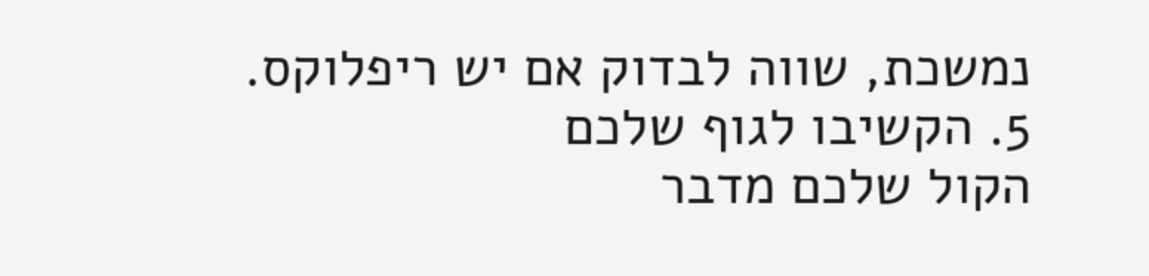נמשכת, שווה לבדוק אם יש ריפלוקס.
5. הקשיבו לגוף שלכם
הקול שלכם מדבר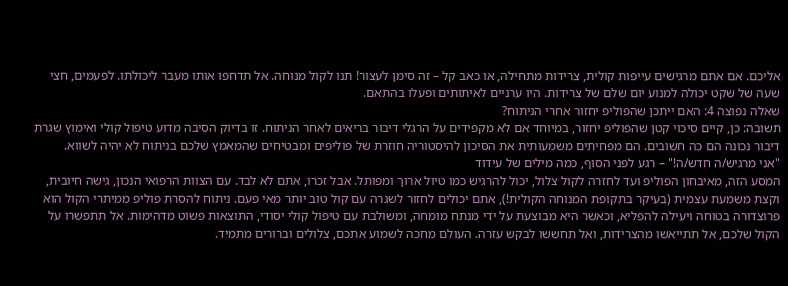אליכם. אם אתם מרגישים עייפות קולית, צרידות מתחילה, או כאב קל – זה סימן לעצור! תנו לקול מנוחה. אל תדחפו אותו מעבר ליכולתו. לפעמים, חצי שעה של שקט יכולה למנוע יום שלם של צרידות. היו ערניים לאיתותים ופעלו בהתאם.
שאלה נפוצה 4: האם ייתכן שהפוליפ יחזור אחרי הניתוח?
תשובה: כן, קיים סיכוי קטן שהפוליפ יחזור, במיוחד אם לא מקפידים על הרגלי דיבור בריאים לאחר הניתוח. זו בדיוק הסיבה מדוע טיפול קולי ואימוץ שגרת דיבור נכונה הם כה חשובים. הם מפחיתים משמעותית את הסיכון להיסטוריה חוזרת של פוליפים ומבטיחים שהמאמץ שלכם בניתוח לא יהיה לשווא.
"אני מרגיש/ה חדש/ה!" – רגע לפני הסוף, כמה מילים של עידוד
המסע הזה, מאיבחון הפוליפ ועד לחזרה לקול צלול, יכול להרגיש כמו טיול ארוך ומפותל. אבל זכרו, אתם לא לבד. עם הצוות הרפואי הנכון, גישה חיובית, וקצת משמעת עצמית (בעיקר בתקופת המנוחה הקולית!), אתם יכולים לחזור לשגרה עם קול טוב יותר מאי פעם. ניתוח להסרת פוליפ ממיתרי הקול הוא פרוצדורה בטוחה ויעילה להפליא, וכאשר היא מבוצעת על ידי מנתח מומחה, ומשולבת עם טיפול קולי יסודי, התוצאות פשוט מדהימות. אל תתפשרו על הקול שלכם, אל תתייאשו מהצרידות, ואל תחששו לבקש עזרה. העולם מחכה לשמוע אתכם, צלולים וברורים מתמיד.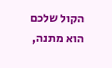הקול שלכם הוא מתנה,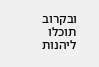ובקרוב תוכלו ליהנות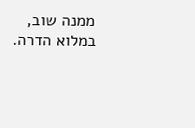ממנה שוב, במלוא הדרה.